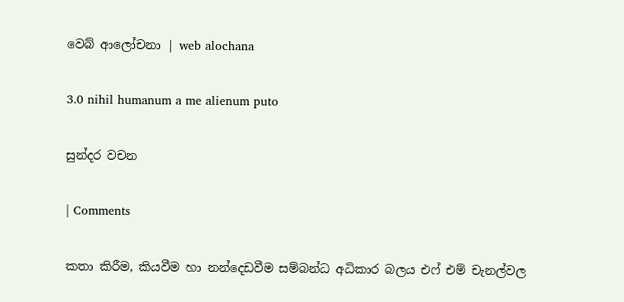වෙබ් ආලෝචනා | web alochana

3.0 nihil humanum a me alienum puto

සුන්දර වචන

| Comments

කතා කිරීම, කියවීම හා නන්දෙඩවීම සම්බන්ධ අධිකාර බලය එෆ් එම් චැනල්වල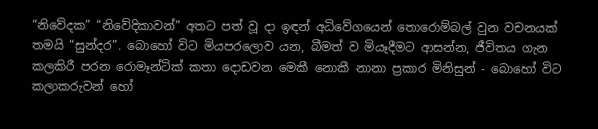“නිවේදක” “නිවේදිකාවන්” අතට පත් වූ දා ඉඳන් අධිවේගයෙන් තොරොම්බල් වුන වචනයක් තමයි “සුන්දර”. බොහෝ විට මියපරලොව යන, බීමත් ව මියෑදීමට ආසන්න, ජීවිතය ගැන කලකිරී පරන රොමෑන්ටික් කතා දොඩවන මෙකී නොකී නානා ප්‍රකාර මිනිසුන් - බොහෝ විට කලාකරුවන් හෝ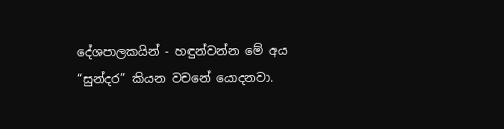දේශපාලකයින් - හඳුන්වන්න මේ අය “සුන්දර” කියන වචනේ යොදනවා.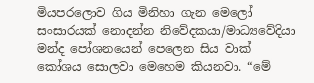මියපරලොව ගිය මිනිහා ගැන මෙලෝ සංසාරයක් නොදන්න නිවේදකයා/මාධ්‍යවේදියා මන්ද පෝශනයෙන් පෙලෙන සිය වාක් කෝශය සොලවා මෙහෙම කියනවා. “මේ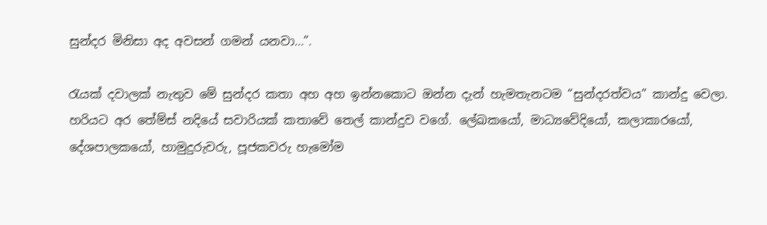සුන්දර මිනිසා අද අවසන් ගමන් යනවා…”.

රැයක් දවාලක් නැතුව මේ සුන්දර කතා අහ අහ ඉන්නකොට ඔන්න දැන් හැමතැනටම “සුන්දරත්වය” කාන්දු වෙලා. හරියට අර තේම්ස් නදියේ සවාරියක් කතාවේ තෙල් කාන්දුව වගේ. ලේඛකයෝ, මාධ්‍යවේදියෝ, කලාකාරයෝ, දේශපාලකයෝ, හාමුදුරුවරු, පූජකවරු හැමෝම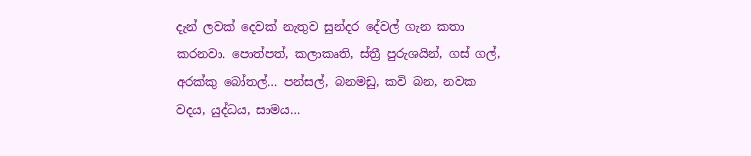දැන් ලවක් දෙවක් නැතුව සුන්දර දේවල් ගැන කතා කරනවා. පොත්පත්, කලාකෘති, ස්ත්‍රී පුරුශයින්, ගස් ගල්, අරක්කු බෝතල්… පන්සල්, බනමඩු, කවි බන, නවක වදය, යුද්ධය, සාමය…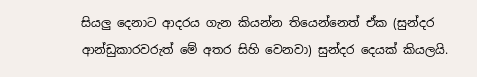සියලු දෙනාට ආදරය ගැන කියන්න තියෙන්නෙත් ඒක (සුන්දර ආන්ඩුකාරවරුත් මේ අතර සිහි වෙනවා) සුන්දර දෙයක් කියලයි.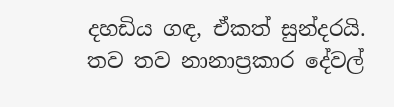දහඩිය ගඳ, ඒකත් සුන්දරයි. තව තව නානාප්‍රකාර දේවල්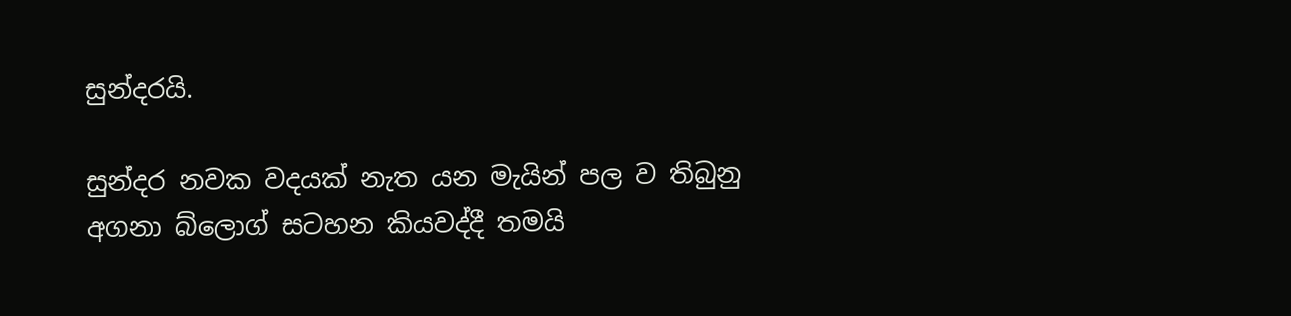සුන්දරයි.

සුන්දර නවක වදයක් නැත යන මැයින් පල ව තිබුනු අගනා බ්ලොග් සටහන කියවද්දී තමයි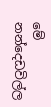මේ නන්දෙඩවිල්ල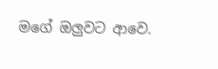මගේ ඔලුවට ආවෙ.